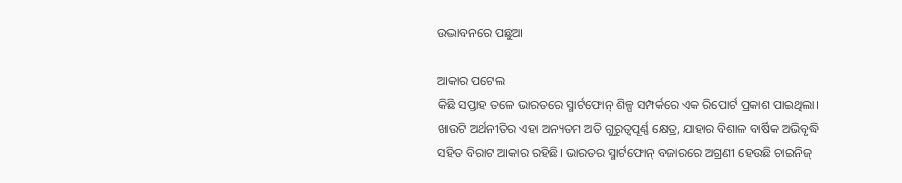ଉଦ୍ଭାବନରେ ପଛୁଆ

ଆକାର ପଟେଲ
କିଛି ସପ୍ତାହ ତଳେ ଭାରତରେ ସ୍ମାର୍ଟଫୋନ୍‌ ଶିଳ୍ପ ସମ୍ପର୍କରେ ଏକ ରିପୋର୍ଟ ପ୍ରକାଶ ପାଇଥିଲା। ଖାଉଟି ଅର୍ଥନୀତିର ଏହା ଅନ୍ୟତମ ଅତି ଗୁରୁତ୍ୱପୂର୍ଣ୍ଣ କ୍ଷେତ୍ର, ଯାହାର ବିଶାଳ ବାର୍ଷିକ ଅଭିବୃଦ୍ଧି ସହିତ ବିରାଟ ଆକାର ରହିଛି। ଭାରତର ସ୍ମାର୍ଟଫୋନ୍‌ ବଜାରରେ ଅଗ୍ରଣୀ ହେଉଛି ଚାଇନିଜ୍‌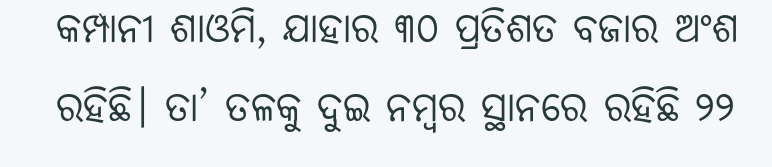କମ୍ପାନୀ ଶାଓମି, ଯାହାର ୩୦ ପ୍ରତିଶତ ବଜାର ଅଂଶ ରହିଛି। ତା’ ତଳକୁ ଦୁଇ ନମ୍ବର ସ୍ଥାନରେ ରହିଛି ୨୨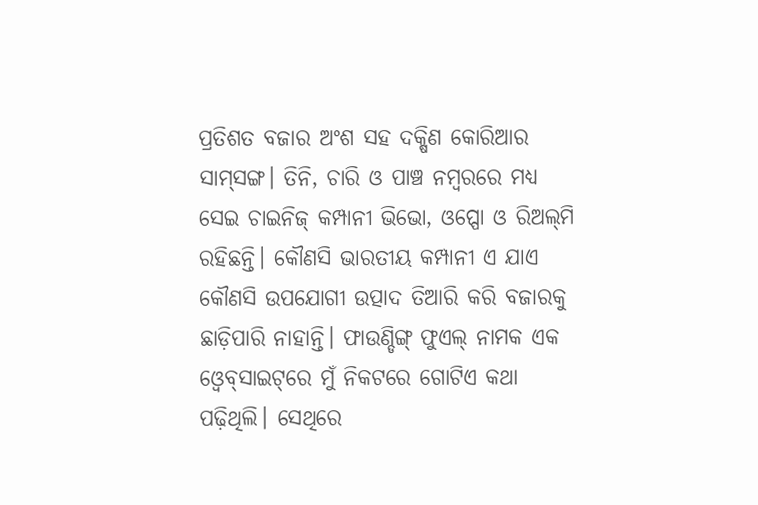ପ୍ରତିଶତ ବଜାର ଅଂଶ ସହ ଦକ୍ଷିଣ କୋରିଆର ସାମ୍‌ସଙ୍ଗ। ତିନି, ଚାରି ଓ ପାଞ୍ଚ ନମ୍ବରରେ ମଧ୍ୟ ସେଇ ଚାଇନିଜ୍‌ କମ୍ପାନୀ ଭିଭୋ, ଓପ୍ପୋ ଓ ରିଅଲ୍‌ମି ରହିଛନ୍ତି। କୌଣସି ଭାରତୀୟ କମ୍ପାନୀ ଏ ଯାଏ କୌଣସି ଉପଯୋଗୀ ଉତ୍ପାଦ ତିଆରି କରି ବଜାରକୁ ଛାଡ଼ିପାରି ନାହାନ୍ତି। ଫାଉଣ୍ଡିଙ୍ଗ୍‌ ଫୁଏଲ୍‌ ନାମକ ଏକ ଓ୍ବେବ୍‌ସାଇଟ୍‌ରେ ମୁଁ ନିକଟରେ ଗୋଟିଏ କଥା ପଢ଼ିଥିଲି। ସେଥିରେ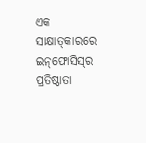ଏକ ସାକ୍ଷାତ୍‌କାରରେ ଇନ୍‌ଫୋସିସ୍‌ର ପ୍ରତିଷ୍ଠାତା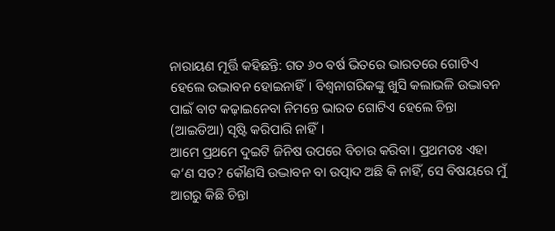ନାରାୟଣ ମୂର୍ତ୍ତି କହିଛନ୍ତି: ଗତ ୬୦ ବର୍ଷ ଭିତରେ ଭାରତରେ ଗୋଟିଏ ହେଲେ ଉଦ୍ଭାବନ ହୋଇନାହିଁ। ବିଶ୍ୱନାଗରିକଙ୍କୁ ଖୁସି କଲାଭଳି ଉଦ୍ଭାବନ ପାଇଁ ବାଟ କଢ଼ାଇନେବା ନିମନ୍ତେ ଭାରତ ଗୋଟିଏ ହେଲେ ଚିନ୍ତା (ଆଇଡିଆ) ସୃଷ୍ଟି କରିପାରି ନାହିଁ।
ଆମେ ପ୍ରଥମେ ଦୁଇଟି ଜିନିଷ ଉପରେ ବିଚାର କରିବା। ପ୍ରଥମତଃ ଏହା କ’ଣ ସତ? କୌଣସି ଉଦ୍ଭାବନ ବା ଉତ୍ପାଦ ଅଛି କି ନାହିଁ, ସେ ବିଷୟରେ ମୁଁ ଆଗରୁ କିଛି ଚିନ୍ତା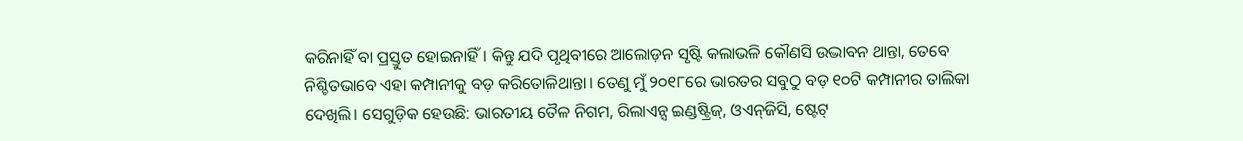କରିନାହିଁ ବା ପ୍ରସ୍ତୁତ ହୋଇନାହିଁ। କିନ୍ତୁ ଯଦି ପୃଥିବୀରେ ଆଲୋଡ଼ନ ସୃଷ୍ଟି କଲାଭଳି କୌଣସି ଉଦ୍ଭାବନ ଥାନ୍ତା, ତେବେ ନିଶ୍ଚିତଭାବେ ଏହା କମ୍ପାନୀକୁ ବଡ଼ କରିତୋଳିଥାନ୍ତା। ତେଣୁ ମୁଁ ୨୦୧୮ରେ ଭାରତର ସବୁଠୁ ବଡ଼ ୧୦ଟି କମ୍ପାନୀର ତାଲିକା ଦେଖିଲି। ସେଗୁଡ଼ିକ ହେଉଛି: ଭାରତୀୟ ତୈଳ ନିଗମ, ରିଲାଏନ୍ସ ଇଣ୍ଡଷ୍ଟ୍ରିଜ୍‌, ଓଏନ୍‌ଜିସି, ଷ୍ଟେଟ୍‌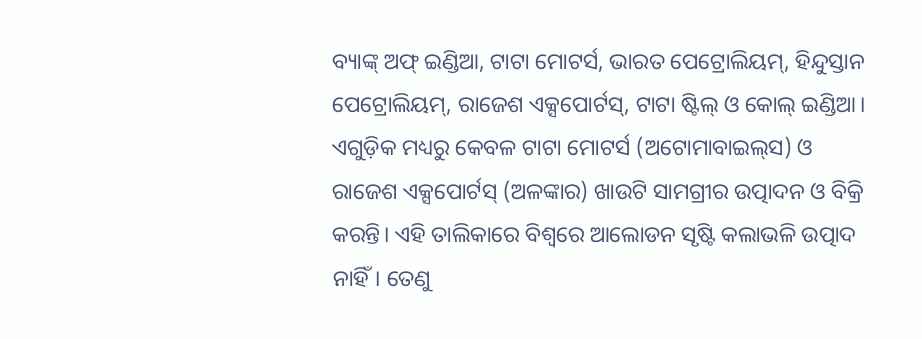ବ୍ୟାଙ୍କ୍‌ ଅଫ୍‌ ଇଣ୍ଡିଆ, ଟାଟା ମୋଟର୍ସ, ଭାରତ ପେଟ୍ରୋଲିୟମ୍‌, ହିନ୍ଦୁସ୍ତାନ ପେଟ୍ରୋଲିୟମ୍‌, ରାଜେଶ ଏକ୍ସପୋର୍ଟସ୍‌, ଟାଟା ଷ୍ଟିଲ୍‌ ଓ କୋଲ୍‌ ଇଣ୍ଡିଆ। ଏଗୁଡ଼ିକ ମଧ୍ୟରୁ କେବଳ ଟାଟା ମୋଟର୍ସ (ଅଟୋମାବାଇଲ୍‌ସ) ଓ ରାଜେଶ ଏକ୍ସପୋର୍ଟସ୍‌ (ଅଳଙ୍କାର) ଖାଉଟି ସାମଗ୍ରୀର ଉତ୍ପାଦନ ଓ ବିକ୍ରି କରନ୍ତି। ଏହି ତାଲିକାରେ ବିଶ୍ୱରେ ଆଲୋଡନ ସୃଷ୍ଟି କଲାଭଳି ଉତ୍ପାଦ ନାହିଁ। ତେଣୁ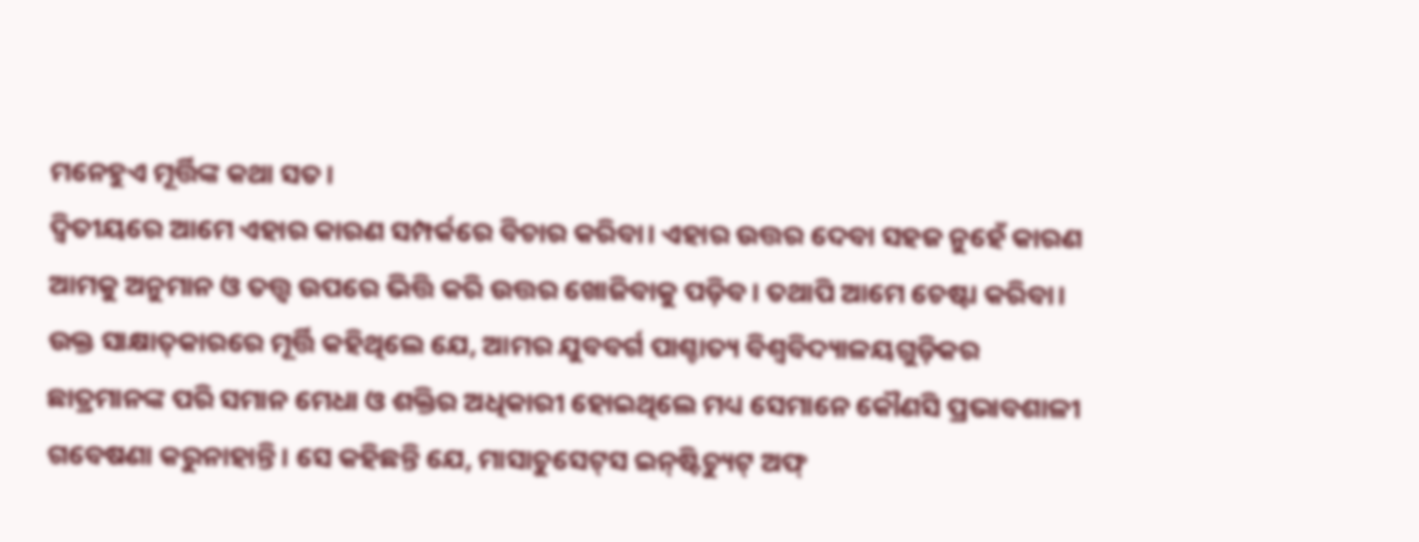ମନେହୁଏ ମୂର୍ତ୍ତିଙ୍କ କଥା ସତ।
ଦ୍ୱିତୀୟରେ ଆମେ ଏହାର କାରଣ ସମ୍ପର୍କରେ ବିଚାର କରିବା। ଏହାର ଉତ୍ତର ଦେବା ସହଜ ନୁହେଁ କାରଣ ଆମକୁ ଅନୁମାନ ଓ ତତ୍ତ୍ୱ ଉପରେ ଭିତ୍ତି କରି ଉତ୍ତର ଖୋଜିବାକୁ ପଡ଼ିବ। ତଥାପି ଆମେ ଚେଷ୍ଟା କରିବା। ଉକ୍ତ ସାକ୍ଷାତ୍‌କାରରେ ମୂର୍ତ୍ତି କହିଥିଲେ ଯେ, ଆମର ଯୁବବର୍ଗ ପାଶ୍ଚାତ୍ୟ ବିଶ୍ୱବିଦ୍ୟାଳୟଗୁଡ଼ିକର ଛାତ୍ରମାନଙ୍କ ପରି ସମାନ ମେଧା ଓ ଶକ୍ତିର ଅଧିକାରୀ ହୋଇଥିଲେ ମଧ୍ୟ ସେମାନେ କୌଣସି ପ୍ରଭାବଶାଳୀ ଗବେଷଣା କରୁନାହାନ୍ତି। ସେ କହିଛନ୍ତି ଯେ, ମାସାଚୁସେଟ୍‌ସ ଇନ୍‌ଷ୍ଟିଚ୍ୟୁଟ୍‌ ଅଫ୍‌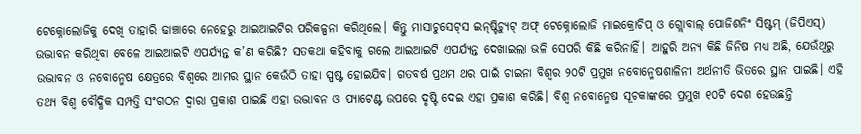ଟେକ୍ନୋଲୋଜିକୁ ଦେଖି ତାହାରି ଢାଞ୍ଚାରେ ନେହେରୁ ଆଇଆଇଟିର ପରିକଳ୍ପନା କରିଥିଲେ। କିନ୍ତୁ ମାସାଚୁସେଟ୍‌ସ ଇନ୍‌ଷ୍ଟିଚ୍ୟୁଟ୍‌ ଅଫ୍‌ ଟେକ୍ନୋଲୋଜି ମାଇକ୍ରୋଚିପ୍‌ ଓ ଗ୍ଲୋବାଲ୍‌ ପୋଜିଶନିଂ ସିଷ୍ଟମ୍‌ (ଜିପିଏସ୍‌) ଉଦ୍ଭାବନ କରିଥିବା ବେଳେ ଆଇଆଇଟି ଏପର୍ଯ୍ୟନ୍ତ କ’ଣ କରିଛି? ସତକଥା କହିବାକୁ ଗଲେ ଆଇଆଇଟି ଏପର୍ଯ୍ୟନ୍ତ ଦେଖାଇଲା ଭଳି ସେପରି କିଛି କରିନାହିଁ। ଆହୁରି ଅନ୍ୟ କିଛି ଜିନିଷ ମଧ୍ୟ ଅଛି, ଯେଉଁଥିରୁ ଉଦ୍ଭାବନ ଓ ନବୋନ୍ମେଷ କ୍ଷେତ୍ରରେ ବିଶ୍ୱରେ ଆମର ସ୍ଥାନ କେଉଁଠି ତାହା ସ୍ପଷ୍ଟ ହୋଇଯିବ। ଗତବର୍ଷ ପ୍ରଥମ ଥର ପାଇଁ ଚାଇନା ବିଶ୍ୱର ୨୦ଟି ପ୍ରମୁଖ ନବୋନ୍ମେଷଶାଳିନୀ ଅର୍ଥନୀତି ଭିତରେ ସ୍ଥାନ ପାଇଛି। ଏହି ତଥ୍ୟ ବିଶ୍ୱ ବୌଦ୍ଧିକ ସମ୍ପତ୍ତି ସଂଗଠନ ଦ୍ୱାରା ପ୍ରକାଶ ପାଇଛି ଏହା ଉଦ୍ଭାବନ ଓ ପ୍ୟାଟେଣ୍ଟ ଉପରେ ଦୃଷ୍ଟି ଦେଇ ଏହା ପ୍ରକାଶ କରିଛି। ବିଶ୍ୱ ନବୋନ୍ମେଷ ସୂଚକାଙ୍କରେ ପ୍ରମୁଖ ୧୦ଟି ଦେଶ ହେଉଛନ୍ତି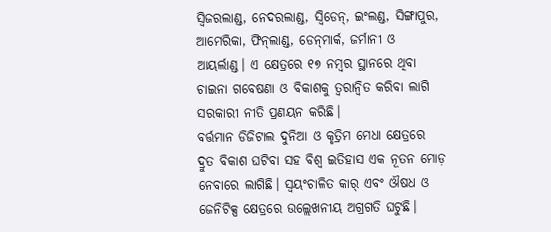ସ୍ବିଜରଲାଣ୍ଡ, ନେଦରଲାଣ୍ଡ, ସ୍ବିଡେନ୍‌, ଇଂଲଣ୍ଡ, ସିଙ୍ଗାପୁର, ଆମେରିକା, ଫିନ୍‌ଲାଣ୍ଡ, ଡେନ୍‌ମାର୍କ, ଜର୍ମାନୀ ଓ ଆୟର୍ଲାଣ୍ଡ। ଏ କ୍ଷେତ୍ରରେ ୧୭ ନମ୍ବର ସ୍ଥାନରେ ଥିବା ଚାଇନା ଗବେଷଣା ଓ ବିକାଶକୁ ତ୍ୱରାନ୍ବିତ କରିବା ଲାଗି ସରକାରୀ ନୀତି ପ୍ରଣୟନ କରିଛି।
ବର୍ତ୍ତମାନ ଡିଜିଟାଲ ଦୁନିଆ ଓ କୃତ୍ରିମ ମେଧା କ୍ଷେତ୍ରରେ ଦ୍ରୁତ ବିକାଶ ଘଟିବା ସହ ବିଶ୍ୱ ଇତିହାସ ଏକ ନୂତନ ମୋଡ଼ ନେବାରେ ଲାଗିଛି। ସ୍ବୟଂଚାଳିତ କାର୍‌ ଏବଂ ଔଷଧ ଓ ଜେନିଟିକ୍ସ କ୍ଷେତ୍ରରେ ଉଲ୍ଲେଖନୀୟ ଅଗ୍ରଗତି ଘଟୁଛି।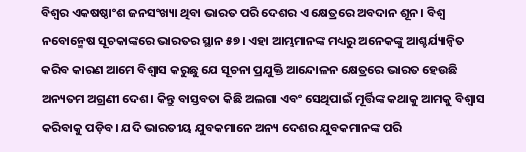ବିଶ୍ୱର ଏକଷଷ୍ଠାଂଶ ଜନସଂଖ୍ୟା ଥିବା ଭାରତ ପରି ଦେଶର ଏ କ୍ଷେତ୍ରରେ ଅବଦାନ ଶୂନ। ବିଶ୍ୱ ନବୋନ୍ମେଷ ସୂଚକାଙ୍କରେ ଭାରତର ସ୍ଥାନ ୫୭। ଏହା ଆମ୍ଭମାନଙ୍କ ମଧ୍ୟରୁ ଅନେକଙ୍କୁ ଆଶ୍ଚର୍ଯ୍ୟାନ୍ବିତ କରିବ କାରଣ ଆମେ ବିଶ୍ୱାସ କରୁଛୁ ଯେ ସୂଚନା ପ୍ରଯୁକ୍ତି ଆନ୍ଦୋଳନ କ୍ଷେତ୍ରରେ ଭାରତ ହେଉଛି ଅନ୍ୟତମ ଅଗ୍ରଣୀ ଦେଶ। କିନ୍ତୁ ବାସ୍ତବତା କିଛି ଅଲଗା ଏବଂ ସେଥିପାଇଁ ମୂର୍ତ୍ତିଙ୍କ କଥାକୁ ଆମକୁ ବିଶ୍ୱାସ କରିବାକୁ ପଡ଼ିବ। ଯଦି ଭାରତୀୟ ଯୁବକମାନେ ଅନ୍ୟ ଦେଶର ଯୁବକମାନଙ୍କ ପରି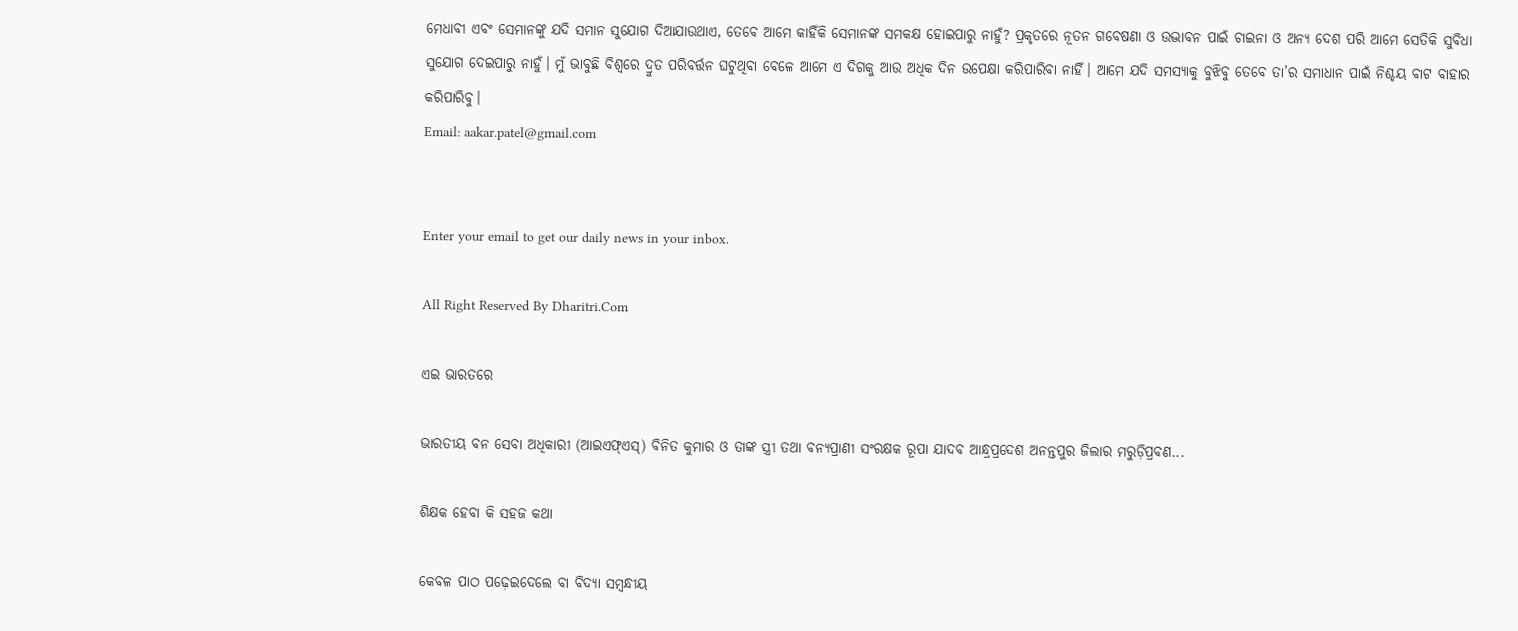ମେଧାବୀ ଏବଂ ସେମାନଙ୍କୁ ଯଦି ସମାନ ସୁଯୋଗ ଦିଆଯାଉଥାଏ, ତେବେ ଆମେ କାହିଁକି ସେମାନଙ୍କ ସମକକ୍ଷ ହୋଇପାରୁ ନାହୁଁ? ପ୍ରକୃତରେ ନୂତନ ଗବେଷଣା ଓ ଉଦ୍ଭାବନ ପାଇଁ ଚାଇନା ଓ ଅନ୍ୟ ଦେଶ ପରି ଆମେ ସେତିକି ସୁବିଧା ସୁଯୋଗ ଦେଇପାରୁ ନାହୁଁ। ମୁଁ ଭାବୁଛି ବିଶ୍ୱରେ ଦ୍ରୁତ ପରିବର୍ତ୍ତନ ଘଟୁଥିବା ବେଳେ ଆମେ ଏ ଦିଗକୁ ଆଉ ଅଧିକ ଦିନ ଉପେକ୍ଷା କରିପାରିବା ନାହିଁ। ଆମେ ଯଦି ସମସ୍ୟାକୁ ବୁଝିବୁ ତେବେ ତା’ର ସମାଧାନ ପାଇଁ ନିଶ୍ଚୟ ବାଟ ବାହାର କରିପାରିବୁ।
Email: aakar.patel@gmail.com


Enter your email to get our daily news in your inbox.

All Right Reserved By Dharitri.Com

ଏଇ ଭାରତରେ

ଭାରତୀୟ ବନ ସେବା ଅଧିକାରୀ (ଆଇଏଫ୍‌ଏସ୍‌) ବିନିତ କୁମାର ଓ ତାଙ୍କ ସ୍ତ୍ରୀ ତଥା ବନ୍ୟପ୍ରାଣୀ ସଂରକ୍ଷକ ରୂପା ଯାଦବ ଆନ୍ଧ୍ରପ୍ରଦେଶ ଅନନ୍ତପୁର ଜିଲାର ମରୁଡ଼ିପ୍ରବଣ...

ଶିକ୍ଷକ ହେବା କି ସହଜ କଥା

କେବଳ ପାଠ ପଢ଼େଇଦେଲେ ବା ବିଦ୍ୟା ସମ୍ବନ୍ଧୀୟ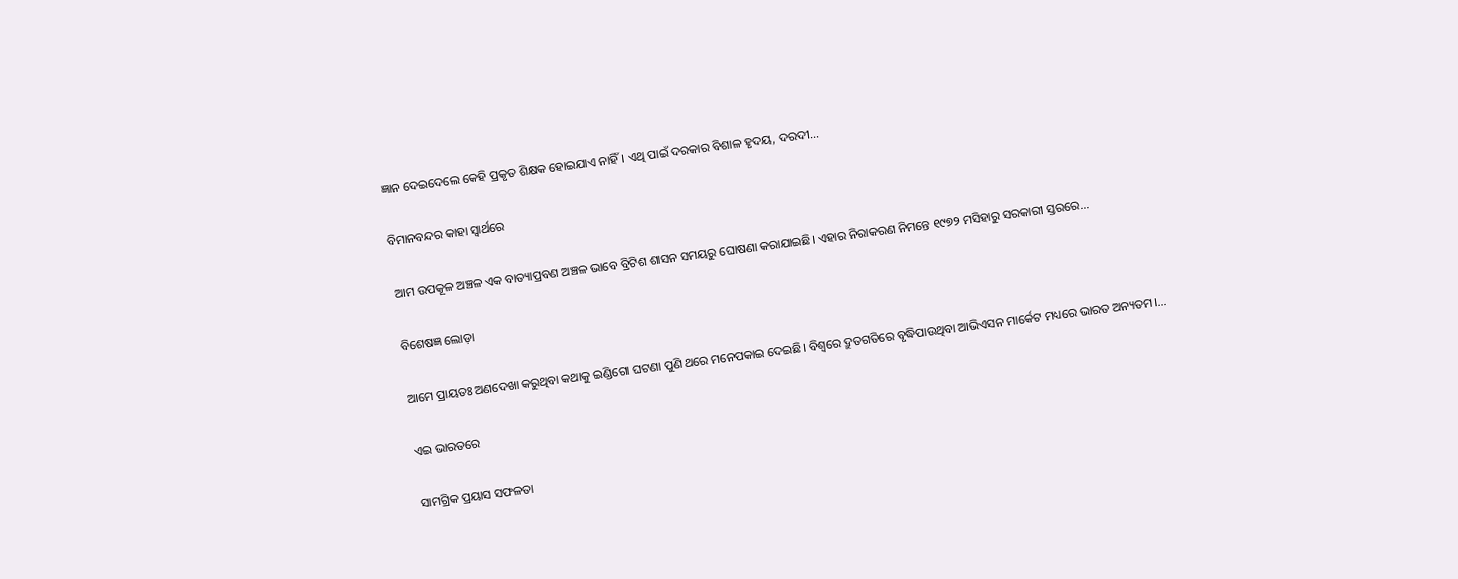ଜ୍ଞାନ ଦେଇଦେଲେ କେହି ପ୍ରକୃତ ଶିକ୍ଷକ ହୋଇଯାଏ ନାହିଁ। ଏଥି ପାଇଁ ଦରକାର ବିଶାଳ ହୃଦୟ, ଦରଦୀ...

ବିମାନବନ୍ଦର କାହା ସ୍ବାର୍ଥରେ

ଆମ ଉପକୂଳ ଅଞ୍ଚଳ ଏକ ବାତ୍ୟାପ୍ରବଣ ଅଞ୍ଚଳ ଭାବେ ବ୍ରିଟିଶ ଶାସନ ସମୟରୁ ଘୋଷଣା କରାଯାଇଛି। ଏହାର ନିରାକରଣ ନିମନ୍ତେ ୧୯୭୨ ମସିହାରୁ ସରକାରୀ ସ୍ତରରେ...

ବିଶେଷଜ୍ଞ ଲୋଡ଼ା

ଆମେ ପ୍ରାୟତଃ ଅଣଦେଖା କରୁଥିବା କଥାକୁ ଇଣ୍ଡିଗୋ ଘଟଣା ପୁଣି ଥରେ ମନେପକାଇ ଦେଇଛି। ବିଶ୍ୱରେ ଦ୍ରୁତଗତିରେ ବୃଦ୍ଧିପାଉଥିବା ଆଭିଏସନ ମାର୍କେଟ ମଧ୍ୟରେ ଭାରତ ଅନ୍ୟତମ।...

ଏଇ ଭାରତରେ

ସାମଗ୍ରିକ ପ୍ରୟାସ ସଫଳତା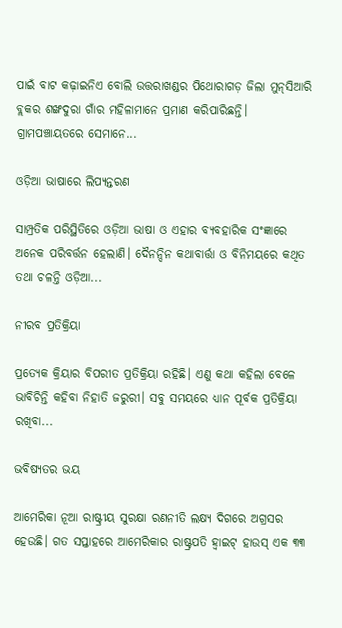ପାଇଁ ବାଟ କଢ଼ାଇନିଏ ବୋଲି ଉତ୍ତରାଖଣ୍ଡର ପିଥୋରାଗଡ଼ ଜିଲା ମୁନ୍‌ସିଆରି ବ୍ଲକର ଶଙ୍ଖଦୁରା ଗାଁର ମହିଳାମାନେ ପ୍ରମାଣ କରିପାରିଛନ୍ତି। ଗ୍ରାମପଞ୍ଚାୟତରେ ସେମାନେ...

ଓଡ଼ିଆ ଭାଷାରେ ଲିପ୍ୟନ୍ତରଣ

ସାମ୍ପ୍ରତିକ ପରିସ୍ଥିତିରେ ଓଡ଼ିଆ ଭାଷା ଓ ଏହାର ବ୍ୟବହାରିକ ସଂଜ୍ଞାରେ ଅନେକ ପରିବର୍ତ୍ତନ ହେଲାଣି। ଦୈନନ୍ଦିନ କଥାବାର୍ତ୍ତା ଓ ବିନିମୟରେ କଥିତ ତଥା ଚଳନ୍ତି ଓଡ଼ିଆ...

ନୀରବ ପ୍ରତିକ୍ରିୟା

ପ୍ରତ୍ୟେକ କ୍ରିୟାର ବିପରୀତ ପ୍ରତିକ୍ରିୟା ରହିଛି। ଏଣୁ କଥା କହିଲା ବେଳେ ଭାବିଚିନ୍ତି କହିବା ନିହାତି ଜରୁରୀ। ସବୁ ସମୟରେ ଧ୍ୟାନ ପୂର୍ବକ ପ୍ରତିକ୍ରିୟା ରଖିବା...

ଭବିଷ୍ୟତର ଭୟ

ଆମେରିକା ନୂଆ ରାଷ୍ଟ୍ରୀୟ ସୁରକ୍ଷା ରଣନୀତି ଲକ୍ଷ୍ୟ ଦିଗରେ ଅଗ୍ରସର ହେଉଛି। ଗତ ସପ୍ତାହରେ ଆମେରିକାର ରାଷ୍ଟ୍ରପତି ହ୍ବାଇଟ୍‌ ହାଉସ୍‌ ଏକ ୩୩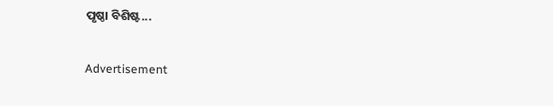ପୃଷ୍ଠା ବିଶିଷ୍ଟ...

Advertisement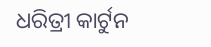ଧରିତ୍ରୀ କାର୍ଟୁନ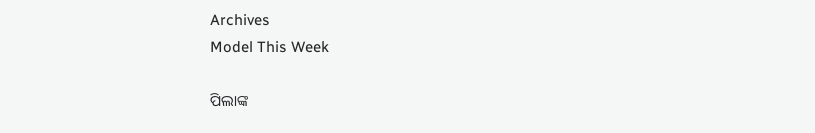Archives
Model This Week

ପିଲାଙ୍କ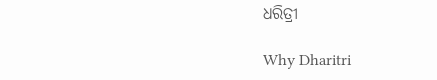ଧରିତ୍ରୀ

Why Dharitri